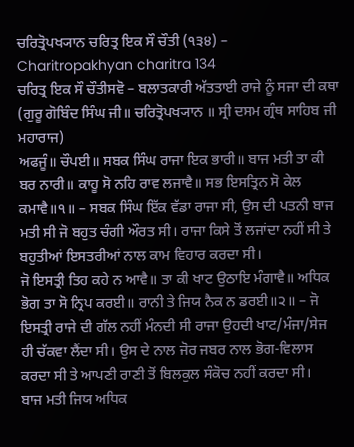ਚਰਿਤ੍ਰੋਪਖ੍ਯਾਨ ਚਰਿਤ੍ਰ ਇਕ ਸੌ ਚੌਤੀ (੧੩੪) – Charitropakhyan charitra 134
ਚਰਿਤ੍ਰ ਇਕ ਸੌ ਚੌਤੀਸਵੋ – ਬਲਾਤਕਾਰੀ ਅੱਤਤਾਈ ਰਾਜੇ ਨੂੰ ਸਜਾ ਦੀ ਕਥਾ (ਗੁਰੂ ਗੋਬਿੰਦ ਸਿੰਘ ਜੀ॥ ਚਰਿਤ੍ਰੋਪਖ੍ਯਾਨ ॥ ਸ੍ਰੀ ਦਸਮ ਗ੍ਰੰਥ ਸਾਹਿਬ ਜੀ ਮਹਾਰਾਜ)
ਅਫਜੂੰ॥ ਚੌਪਈ॥ ਸਬਕ ਸਿੰਘ ਰਾਜਾ ਇਕ ਭਾਰੀ॥ ਬਾਜ ਮਤੀ ਤਾ ਕੀ ਬਰ ਨਾਰੀ॥ ਕਾਹੂ ਸੋ ਨਹਿ ਰਾਵ ਲਜਾਵੈ॥ ਸਭ ਇਸਤ੍ਰਿਨ ਸੋ ਕੇਲ ਕਮਾਵੈ॥੧॥ – ਸਬਕ ਸਿੰਘ ਇੱਕ ਵੱਡਾ ਰਾਜਾ ਸੀ, ਉਸ ਦੀ ਪਤਨੀ ਬਾਜ ਮਤੀ ਸੀ ਜੋ ਬਹੁਤ ਚੰਗੀ ਔਰਤ ਸੀ। ਰਾਜਾ ਕਿਸੇ ਤੋਂ ਲਜਾਂਦਾ ਨਹੀਂ ਸੀ ਤੇ ਬਹੁਤੀਆਂ ਇਸਤਰੀਆਂ ਨਾਲ ਕਾਮ ਵਿਹਾਰ ਕਰਦਾ ਸੀ।
ਜੋ ਇਸਤ੍ਰੀ ਤਿਹ ਕਹੇ ਨ ਆਵੈ॥ ਤਾ ਕੀ ਖਾਟ ਉਠਾਇ ਮੰਗਾਵੈ॥ ਅਧਿਕ ਭੋਗ ਤਾ ਸੋ ਨ੍ਰਿਪ ਕਰਈ॥ ਰਾਨੀ ਤੇ ਜਿਯ ਨੈਕ ਨ ਡਰਈ॥੨॥ – ਜੋ ਇਸਤ੍ਰੀ ਰਾਜੇ ਦੀ ਗੱਲ ਨਹੀਂ ਮੰਨਦੀ ਸੀ ਰਾਜਾ ਉਹਦੀ ਖਾਟ/ਮੰਜਾ/ਸੇਜ ਹੀ ਚੱਕਵਾ ਲੈਂਦਾ ਸੀ। ਉਸ ਦੇ ਨਾਲ ਜੋਰ ਜਬਰ ਨਾਲ ਭੋਗ-ਵਿਲਾਸ ਕਰਦਾ ਸੀ ਤੇ ਆਪਣੀ ਰਾਣੀ ਤੋਂ ਬਿਲਕੁਲ ਸੰਕੋਚ ਨਹੀਂ ਕਰਦਾ ਸੀ।
ਬਾਜ ਮਤੀ ਜਿਯ ਅਧਿਕ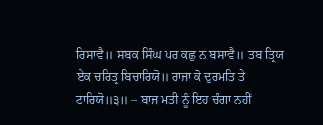ਰਿਸਾਵੈ॥ ਸਬਕ ਸਿੰਘ ਪਰ ਕਛੁ ਨ ਬਸਾਵੈ॥ ਤਬ ਤ੍ਰਿਯ ਏਕ ਚਰਿਤ੍ਰ ਬਿਚਾਰਿਯੋ॥ ਰਾਜਾ ਕੋ ਦੁਰਮਤਿ ਤੇ ਟਾਰਿਯੋ॥੩॥ – ਬਾਜ ਮਤੀ ਨੂੰ ਇਹ ਚੰਗਾ ਨਹੀਂ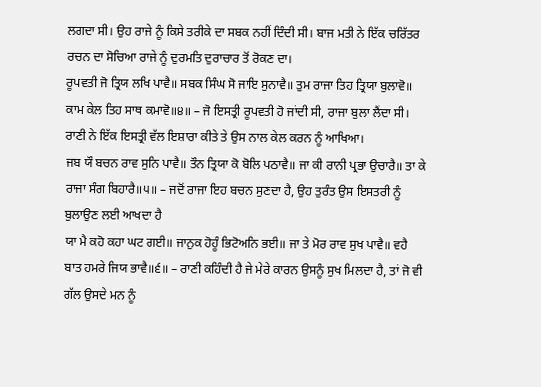ਲਗਦਾ ਸੀ। ਉਹ ਰਾਜੇ ਨੂੰ ਕਿਸੇ ਤਰੀਕੇ ਦਾ ਸਬਕ ਨਹੀਂ ਦਿੰਦੀ ਸੀ। ਬਾਜ ਮਤੀ ਨੇ ਇੱਕ ਚਰਿੱਤਰ ਰਚਨ ਦਾ ਸੋਚਿਆ ਰਾਜੇ ਨੂੰ ਦੁਰਮਤਿ ਦੁਰਾਚਾਰ ਤੋਂ ਰੋਕਣ ਦਾ।
ਰੂਪਵਤੀ ਜੋ ਤ੍ਰਿਯ ਲਖਿ ਪਾਵੈ॥ ਸਬਕ ਸਿੰਘ ਸੋ ਜਾਇ ਸੁਨਾਵੈ॥ ਤੁਮ ਰਾਜਾ ਤਿਹ ਤ੍ਰਿਯਾ ਬੁਲਾਵੋ॥ ਕਾਮ ਕੇਲ ਤਿਹ ਸਾਥ ਕਮਾਵੋ॥੪॥ – ਜੋ ਇਸਤ੍ਰੀ ਰੂਪਵਤੀ ਹੋ ਜਾਂਦੀ ਸੀ, ਰਾਜਾ ਬੁਲਾ ਲੈਂਦਾ ਸੀ। ਰਾਣੀ ਨੇ ਇੱਕ ਇਸਤ੍ਰੀ ਵੱਲ ਇਸ਼ਾਰਾ ਕੀਤੇ ਤੇ ਉਸ ਨਾਲ ਕੇਲ ਕਰਨ ਨੂੰ ਆਖਿਆ।
ਜਬ ਯੌ ਬਚਨ ਰਾਵ ਸੁਨਿ ਪਾਵੈ॥ ਤੌਨ ਤ੍ਰਿਯਾ ਕੋ ਬੋਲਿ ਪਠਾਵੈ॥ ਜਾ ਕੀ ਰਾਨੀ ਪ੍ਰਭਾ ਉਚਾਰੈ॥ ਤਾ ਕੇ ਰਾਜਾ ਸੰਗ ਬਿਹਾਰੈ॥੫॥ – ਜਦੋਂ ਰਾਜਾ ਇਹ ਬਚਨ ਸੁਣਦਾ ਹੈ, ਉਹ ਤੁਰੰਤ ਉਸ ਇਸਤਰੀ ਨੂੰ ਬੁਲਾਉਣ ਲਈ ਆਖਦਾ ਹੈ
ਯਾ ਮੈ ਕਹੋ ਕਹਾ ਘਟ ਗਈ॥ ਜਾਨੁਕ ਹੋਹੂੰ ਭਿਟੋਅਨਿ ਭਈ॥ ਜਾ ਤੇ ਮੋਰ ਰਾਵ ਸੁਖ ਪਾਵੈ॥ ਵਹੈ ਬਾਤ ਹਮਰੇ ਜਿਯ ਭਾਵੈ॥੬॥ – ਰਾਣੀ ਕਹਿੰਦੀ ਹੈ ਜੇ ਮੇਰੇ ਕਾਰਨ ਉਸਨੂੰ ਸੁਖ ਮਿਲਦਾ ਹੈ, ਤਾਂ ਜੋ ਵੀ ਗੱਲ ਉਸਦੇ ਮਨ ਨੂੰ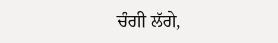ਚੰਗੀ ਲੱਗੇ,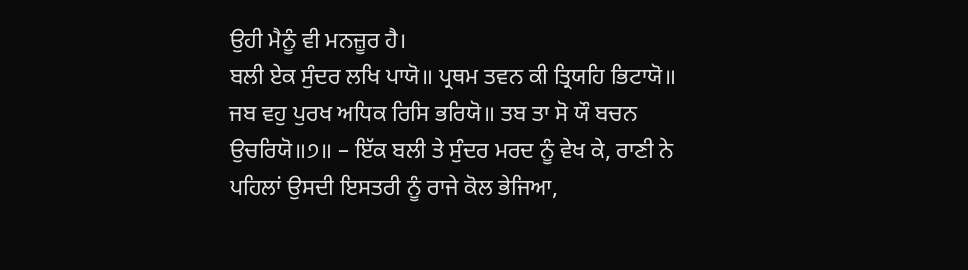ਉਹੀ ਮੈਨੂੰ ਵੀ ਮਨਜ਼ੂਰ ਹੈ।
ਬਲੀ ਏਕ ਸੁੰਦਰ ਲਖਿ ਪਾਯੋ॥ ਪ੍ਰਥਮ ਤਵਨ ਕੀ ਤ੍ਰਿਯਹਿ ਭਿਟਾਯੋ॥ ਜਬ ਵਹੁ ਪੁਰਖ ਅਧਿਕ ਰਿਸਿ ਭਰਿਯੋ॥ ਤਬ ਤਾ ਸੋ ਯੌ ਬਚਨ ਉਚਰਿਯੋ॥੭॥ – ਇੱਕ ਬਲੀ ਤੇ ਸੁੰਦਰ ਮਰਦ ਨੂੰ ਵੇਖ ਕੇ, ਰਾਣੀ ਨੇ ਪਹਿਲਾਂ ਉਸਦੀ ਇਸਤਰੀ ਨੂੰ ਰਾਜੇ ਕੋਲ ਭੇਜਿਆ,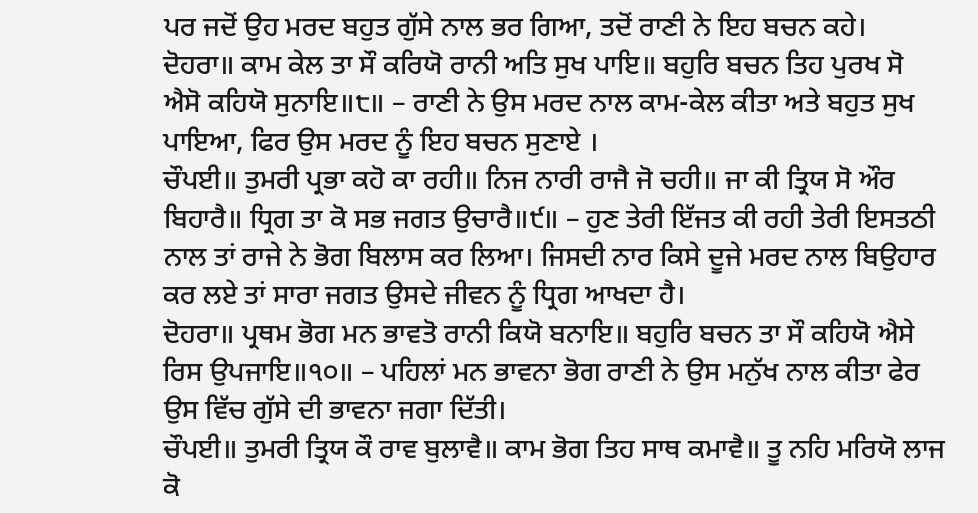ਪਰ ਜਦੋਂ ਉਹ ਮਰਦ ਬਹੁਤ ਗੁੱਸੇ ਨਾਲ ਭਰ ਗਿਆ, ਤਦੋਂ ਰਾਣੀ ਨੇ ਇਹ ਬਚਨ ਕਹੇ।
ਦੋਹਰਾ॥ ਕਾਮ ਕੇਲ ਤਾ ਸੌ ਕਰਿਯੋ ਰਾਨੀ ਅਤਿ ਸੁਖ ਪਾਇ॥ ਬਹੁਰਿ ਬਚਨ ਤਿਹ ਪੁਰਖ ਸੋ ਐਸੋ ਕਹਿਯੋ ਸੁਨਾਇ॥੮॥ – ਰਾਣੀ ਨੇ ਉਸ ਮਰਦ ਨਾਲ ਕਾਮ-ਕੇਲ ਕੀਤਾ ਅਤੇ ਬਹੁਤ ਸੁਖ ਪਾਇਆ, ਫਿਰ ਉਸ ਮਰਦ ਨੂੰ ਇਹ ਬਚਨ ਸੁਣਾਏ ।
ਚੌਪਈ॥ ਤੁਮਰੀ ਪ੍ਰਭਾ ਕਹੋ ਕਾ ਰਹੀ॥ ਨਿਜ ਨਾਰੀ ਰਾਜੈ ਜੋ ਚਹੀ॥ ਜਾ ਕੀ ਤ੍ਰਿਯ ਸੋ ਔਰ ਬਿਹਾਰੈ॥ ਧ੍ਰਿਗ ਤਾ ਕੋ ਸਭ ਜਗਤ ਉਚਾਰੈ॥੯॥ – ਹੁਣ ਤੇਰੀ ਇੱਜਤ ਕੀ ਰਹੀ ਤੇਰੀ ਇਸਤਠੀ ਨਾਲ ਤਾਂ ਰਾਜੇ ਨੇ ਭੋਗ ਬਿਲਾਸ ਕਰ ਲਿਆ। ਜਿਸਦੀ ਨਾਰ ਕਿਸੇ ਦੂਜੇ ਮਰਦ ਨਾਲ ਬਿਉਹਾਰ ਕਰ ਲਏ ਤਾਂ ਸਾਰਾ ਜਗਤ ਉਸਦੇ ਜੀਵਨ ਨੂੰ ਧ੍ਰਿਗ ਆਖਦਾ ਹੈ।
ਦੋਹਰਾ॥ ਪ੍ਰਥਮ ਭੋਗ ਮਨ ਭਾਵਤੋ ਰਾਨੀ ਕਿਯੋ ਬਨਾਇ॥ ਬਹੁਰਿ ਬਚਨ ਤਾ ਸੌ ਕਹਿਯੋ ਐਸੇ ਰਿਸ ਉਪਜਾਇ॥੧੦॥ – ਪਹਿਲਾਂ ਮਨ ਭਾਵਨਾ ਭੋਗ ਰਾਣੀ ਨੇ ਉਸ ਮਨੁੱਖ ਨਾਲ ਕੀਤਾ ਫੇਰ ਉਸ ਵਿੱਚ ਗੁੱਸੇ ਦੀ ਭਾਵਨਾ ਜਗਾ ਦਿੱਤੀ।
ਚੌਪਈ॥ ਤੁਮਰੀ ਤ੍ਰਿਯ ਕੌ ਰਾਵ ਬੁਲਾਵੈ॥ ਕਾਮ ਭੋਗ ਤਿਹ ਸਾਥ ਕਮਾਵੈ॥ ਤੂ ਨਹਿ ਮਰਿਯੋ ਲਾਜ ਕੋ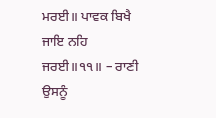ਮਰਈ॥ ਪਾਵਕ ਬਿਖੈ ਜਾਇ ਨਹਿ ਜਰਈ॥੧੧॥ – ਰਾਣੀ ਉਸਨੂੰ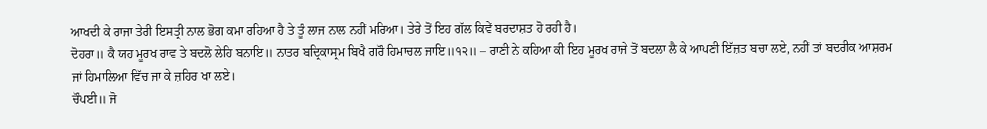ਆਖਦੀ ਕੇ ਰਾਜਾ ਤੇਰੀ ਇਸਤ੍ਰੀ ਨਾਲ ਭੋਗ ਕਮਾ ਰਹਿਆ ਹੈ ਤੇ ਤੂੰ ਲਾਜ ਨਾਲ ਨਹੀਂ ਮਰਿਆ। ਤੇਰੇ ਤੋਂ ਇਹ ਗੱਲ ਕਿਵੇਂ ਬਰਦਾਸ਼ਤ ਹੋ ਰਹੀ ਹੈ।
ਦੋਹਰਾ॥ ਕੈ ਯਹ ਮੂਰਖ ਰਾਵ ਤੇ ਬਦਲੋ ਲੇਹਿ ਬਨਾਇ॥ ਨਾਤਰ ਬਦ੍ਰਿਕਾਸ੍ਰਮ ਬਿਖੈ ਗਰੌ ਹਿਮਾਚਲ ਜਾਇ॥੧੨॥ – ਰਾਣੀ ਨੇ ਕਹਿਆ ਕੀ ਇਹ ਮੂਰਖ ਰਾਜੇ ਤੋਂ ਬਦਲਾ ਲੈ ਕੇ ਆਪਣੀ ਇੱਜ਼ਤ ਬਚਾ ਲਏ, ਨਹੀਂ ਤਾਂ ਬਦਰੀਕ ਆਸ਼ਰਮ ਜਾਂ ਹਿਮਾਲਿਆ ਵਿੱਚ ਜਾ ਕੇ ਜ਼ਹਿਰ ਖਾ ਲਏ।
ਚੌਪਈ॥ ਜੋ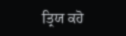ਤ੍ਰਿਯ ਕਹੋ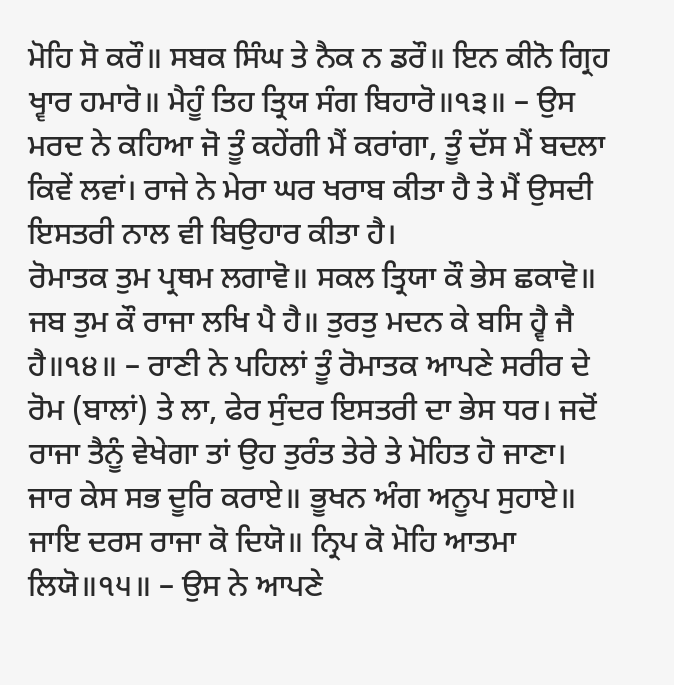ਮੋਹਿ ਸੋ ਕਰੌ॥ ਸਬਕ ਸਿੰਘ ਤੇ ਨੈਕ ਨ ਡਰੌ॥ ਇਨ ਕੀਨੋ ਗ੍ਰਿਹ ਖ੍ਵਾਰ ਹਮਾਰੋ॥ ਮੈਹੂੰ ਤਿਹ ਤ੍ਰਿਯ ਸੰਗ ਬਿਹਾਰੋ॥੧੩॥ – ਉਸ ਮਰਦ ਨੇ ਕਹਿਆ ਜੋ ਤੂੰ ਕਹੇਂਗੀ ਮੈਂ ਕਰਾਂਗਾ, ਤੂੰ ਦੱਸ ਮੈਂ ਬਦਲਾ ਕਿਵੇਂ ਲਵਾਂ। ਰਾਜੇ ਨੇ ਮੇਰਾ ਘਰ ਖਰਾਬ ਕੀਤਾ ਹੈ ਤੇ ਮੈਂ ਉਸਦੀ ਇਸਤਰੀ ਨਾਲ ਵੀ ਬਿਉਹਾਰ ਕੀਤਾ ਹੈ।
ਰੋਮਾਤਕ ਤੁਮ ਪ੍ਰਥਮ ਲਗਾਵੋ॥ ਸਕਲ ਤ੍ਰਿਯਾ ਕੌ ਭੇਸ ਛਕਾਵੋ॥ ਜਬ ਤੁਮ ਕੌ ਰਾਜਾ ਲਖਿ ਪੈ ਹੈ॥ ਤੁਰਤੁ ਮਦਨ ਕੇ ਬਸਿ ਹ੍ਵੈ ਜੈ ਹੈ॥੧੪॥ – ਰਾਣੀ ਨੇ ਪਹਿਲਾਂ ਤੂੰ ਰੋਮਾਤਕ ਆਪਣੇ ਸਰੀਰ ਦੇ ਰੋਮ (ਬਾਲਾਂ) ਤੇ ਲਾ, ਫੇਰ ਸੁੰਦਰ ਇਸਤਰੀ ਦਾ ਭੇਸ ਧਰ। ਜਦੋਂ ਰਾਜਾ ਤੈਨੂੰ ਵੇਖੇਗਾ ਤਾਂ ਉਹ ਤੁਰੰਤ ਤੇਰੇ ਤੇ ਮੋਹਿਤ ਹੋ ਜਾਣਾ।
ਜਾਰ ਕੇਸ ਸਭ ਦੂਰਿ ਕਰਾਏ॥ ਭੂਖਨ ਅੰਗ ਅਨੂਪ ਸੁਹਾਏ॥ ਜਾਇ ਦਰਸ ਰਾਜਾ ਕੋ ਦਿਯੋ॥ ਨ੍ਰਿਪ ਕੋ ਮੋਹਿ ਆਤਮਾ ਲਿਯੋ॥੧੫॥ – ਉਸ ਨੇ ਆਪਣੇ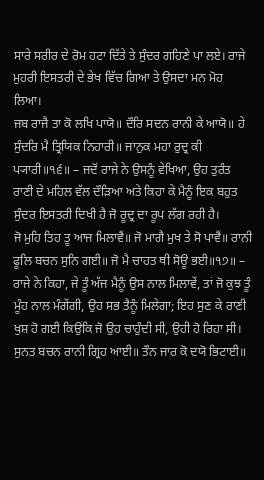ਸਾਰੇ ਸਰੀਰ ਦੇ ਰੋਮ ਹਟਾ ਦਿੱਤੇ ਤੇ ਸੁੰਦਰ ਗਹਿਣੇ ਪਾ ਲਏ। ਰਾਜੇ ਮੁਹਰੀ ਇਸਤਰੀ ਦੇ ਭੇਖ ਵਿੱਚ ਗਿਆ ਤੇ ਉਸਦਾ ਮਨ ਮੋਹ ਲਿਆ।
ਜਬ ਰਾਜੈ ਤਾ ਕੋ ਲਖਿ ਪਾਯੋ॥ ਦੌਰਿ ਸਦਨ ਰਾਨੀ ਕੇ ਆਯੋ॥ ਹੇ ਸੁੰਦਰਿ ਮੈ ਤ੍ਰਿਯਿਕ ਨਿਹਾਰੀ॥ ਜਾਨੁਕ ਮਹਾ ਰੁਦ੍ਰ ਕੀ ਪ੍ਯਾਰੀ॥੧੬॥ – ਜਦੋਂ ਰਾਜੇ ਨੇ ਉਸਨੂੰ ਵੇਖਿਆ, ਉਹ ਤੁਰੰਤ ਰਾਣੀ ਦੇ ਮਹਿਲ ਵੱਲ ਦੌੜਿਆ ਅਤੇ ਕਿਹਾ ਕੇ ਮੈਨੂੰ ਇਕ ਬਹੁਤ ਸੁੰਦਰ ਇਸਤਰੀ ਦਿਖੀ ਹੈ ਜੋ ਰੂਦ੍ਰ ਦਾ ਰੂਪ ਲੱਗ ਰਹੀ ਹੈ।
ਜੋ ਮੁਹਿ ਤਿਹ ਤੂ ਆਜ ਮਿਲਾਵੈਂ॥ ਜੋ ਮਾਗੈ ਮੁਖ ਤੇ ਸੋ ਪਾਵੈਂ॥ ਰਾਨੀ ਫੂਲਿ ਬਚਨ ਸੁਨਿ ਗਈ॥ ਜੋ ਮੈ ਚਾਹਤ ਥੀ ਸੋਊ ਭਈ॥੧੭॥ – ਰਾਜੇ ਨੇ ਕਿਹਾ, ਜੇ ਤੂੰ ਅੱਜ ਮੈਨੂੰ ਉਸ ਨਾਲ ਮਿਲਾਵੇਂ, ਤਾਂ ਜੋ ਕੁਝ ਤੂੰ ਮੂੰਹ ਨਾਲ ਮੰਗੇਂਗੀ, ਉਹ ਸਭ ਤੈਨੂੰ ਮਿਲੇਗਾ; ਇਹ ਸੁਣ ਕੇ ਰਾਣੀ ਖੁਸ਼ ਹੋ ਗਈ ਕਿਉਂਕਿ ਜੋ ਉਹ ਚਾਹੁੰਦੀ ਸੀ, ਉਹੀ ਹੋ ਰਿਹਾ ਸੀ।
ਸੁਨਤ ਬਚਨ ਰਾਨੀ ਗ੍ਰਿਹ ਆਈ॥ ਤੌਨ ਜਾਰ ਕੋ ਦਯੋ ਭਿਟਾਈ॥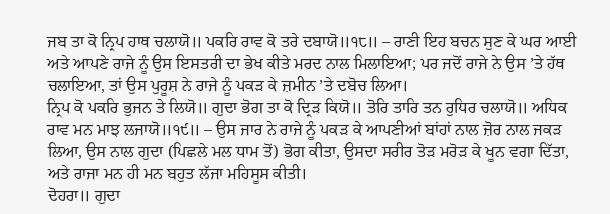ਜਬ ਤਾ ਕੋ ਨ੍ਰਿਪ ਹਾਥ ਚਲਾਯੋ॥ ਪਕਰਿ ਰਾਵ ਕੋ ਤਰੇ ਦਬਾਯੋ॥੧੮॥ – ਰਾਣੀ ਇਹ ਬਚਨ ਸੁਣ ਕੇ ਘਰ ਆਈ ਅਤੇ ਆਪਣੇ ਰਾਜੇ ਨੂੰ ਉਸ ਇਸਤਰੀ ਦਾ ਭੇਖ ਕੀਤੇ ਮਰਦ ਨਾਲ ਮਿਲਾਇਆ; ਪਰ ਜਦੋਂ ਰਾਜੇ ਨੇ ਉਸ ’ਤੇ ਹੱਥ ਚਲਾਇਆ, ਤਾਂ ਉਸ ਪੁਰੂਸ਼ ਨੇ ਰਾਜੇ ਨੂੰ ਪਕੜ ਕੇ ਜ਼ਮੀਨ ’ਤੇ ਦਬੋਚ ਲਿਆ।
ਨ੍ਰਿਪ ਕੋ ਪਕਰਿ ਭੁਜਨ ਤੇ ਲਿਯੋ॥ ਗੁਦਾ ਭੋਗ ਤਾ ਕੋ ਦ੍ਰਿੜ ਕਿਯੋ॥ ਤੋਰਿ ਤਾਰਿ ਤਨ ਰੁਧਿਰ ਚਲਾਯੋ॥ ਅਧਿਕ ਰਾਵ ਮਨ ਮਾਝ ਲਜਾਯੋ॥੧੯॥ – ਉਸ ਜਾਰ ਨੇ ਰਾਜੇ ਨੂੰ ਪਕੜ ਕੇ ਆਪਣੀਆਂ ਬਾਂਹਾਂ ਨਾਲ ਜ਼ੋਰ ਨਾਲ ਜਕੜ ਲਿਆ, ਉਸ ਨਾਲ ਗੁਦਾ (ਪਿਛਲੇ ਮਲ ਧਾਮ ਤੋਂ) ਭੋਗ ਕੀਤਾ, ਉਸਦਾ ਸਰੀਰ ਤੋੜ ਮਰੋੜ ਕੇ ਖੂਨ ਵਗਾ ਦਿੱਤਾ, ਅਤੇ ਰਾਜਾ ਮਨ ਹੀ ਮਨ ਬਹੁਤ ਲੱਜਾ ਮਹਿਸੂਸ ਕੀਤੀ।
ਦੋਹਰਾ॥ ਗੁਦਾ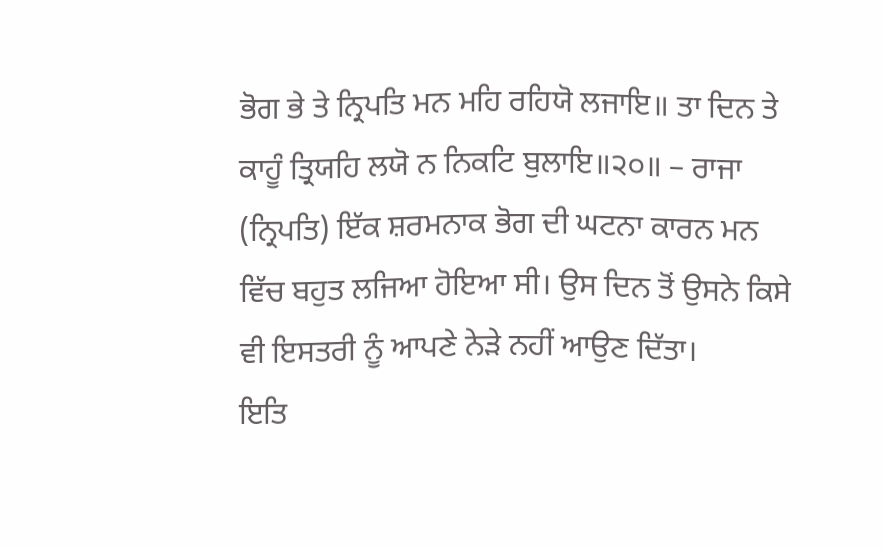ਭੋਗ ਭੇ ਤੇ ਨ੍ਰਿਪਤਿ ਮਨ ਮਹਿ ਰਹਿਯੋ ਲਜਾਇ॥ ਤਾ ਦਿਨ ਤੇ ਕਾਹੂੰ ਤ੍ਰਿਯਹਿ ਲਯੋ ਨ ਨਿਕਟਿ ਬੁਲਾਇ॥੨੦॥ – ਰਾਜਾ (ਨ੍ਰਿਪਤਿ) ਇੱਕ ਸ਼ਰਮਨਾਕ ਭੋਗ ਦੀ ਘਟਨਾ ਕਾਰਨ ਮਨ ਵਿੱਚ ਬਹੁਤ ਲਜਿਆ ਹੋਇਆ ਸੀ। ਉਸ ਦਿਨ ਤੋਂ ਉਸਨੇ ਕਿਸੇ ਵੀ ਇਸਤਰੀ ਨੂੰ ਆਪਣੇ ਨੇੜੇ ਨਹੀਂ ਆਉਣ ਦਿੱਤਾ।
ਇਤਿ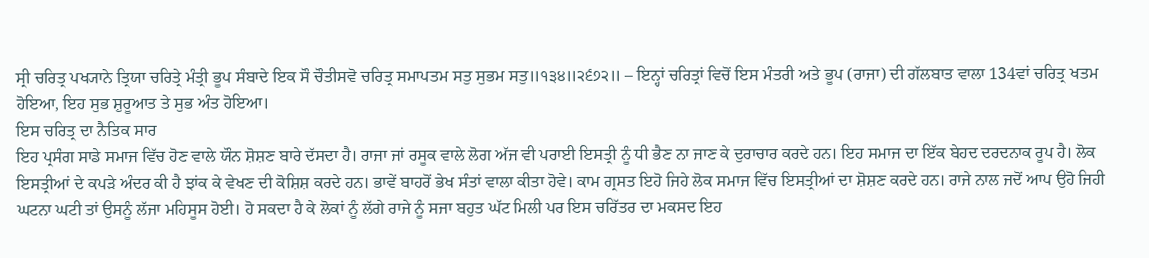ਸ੍ਰੀ ਚਰਿਤ੍ਰ ਪਖ੍ਯਾਨੇ ਤ੍ਰਿਯਾ ਚਰਿਤ੍ਰੇ ਮੰਤ੍ਰੀ ਭੂਪ ਸੰਬਾਦੇ ਇਕ ਸੌ ਚੌਤੀਸਵੋ ਚਰਿਤ੍ਰ ਸਮਾਪਤਮ ਸਤੁ ਸੁਭਮ ਸਤੁ॥੧੩੪॥੨੬੭੨॥ – ਇਨ੍ਹਾਂ ਚਰਿਤ੍ਰਾਂ ਵਿਚੋਂ ਇਸ ਮੰਤਰੀ ਅਤੇ ਭੂਪ (ਰਾਜਾ) ਦੀ ਗੱਲਬਾਤ ਵਾਲਾ 134ਵਾਂ ਚਰਿਤ੍ਰ ਖਤਮ ਹੋਇਆ, ਇਹ ਸੁਭ ਸ਼ੁਰੂਆਤ ਤੇ ਸੁਭ ਅੰਤ ਹੋਇਆ।
ਇਸ ਚਰਿਤ੍ਰ ਦਾ ਨੈਤਿਕ ਸਾਰ
ਇਹ ਪ੍ਰਸੰਗ ਸਾਡੇ ਸਮਾਜ ਵਿੱਚ ਹੋਣ ਵਾਲੇ ਯੌਨ ਸ਼ੋਸ਼ਣ ਬਾਰੇ ਦੱਸਦਾ ਹੈ। ਰਾਜਾ ਜਾਂ ਰਸੂਕ ਵਾਲੇ ਲੋਗ ਅੱਜ ਵੀ ਪਰਾਈ ਇਸਤ੍ਰੀ ਨੂੰ ਧੀ ਭੈਣ ਨਾ ਜਾਣ ਕੇ ਦੁਰਾਚਾਰ ਕਰਦੇ ਹਨ। ਇਹ ਸਮਾਜ ਦਾ ਇੱਕ ਬੇਹਦ ਦਰਦਨਾਕ ਰੂਪ ਹੈ। ਲੋਕ ਇਸਤ੍ਰੀਆਂ ਦੇ ਕਪੜੇ ਅੰਦਰ ਕੀ ਹੈ ਝਾਂਕ ਕੇ ਵੇਖਣ ਦੀ ਕੋਸ਼ਿਸ਼ ਕਰਦੇ ਹਨ। ਭਾਵੇਂ ਬਾਹਰੋਂ ਭੇਖ ਸੰਤਾਂ ਵਾਲਾ ਕੀਤਾ ਹੋਵੇ। ਕਾਮ ਗ੍ਰਸਤ ਇਹੋ ਜਿਹੇ ਲੋਕ ਸਮਾਜ ਵਿੱਚ ਇਸਤ੍ਰੀਆਂ ਦਾ ਸ਼ੋਸ਼ਣ ਕਰਦੇ ਹਨ। ਰਾਜੇ ਨਾਲ ਜਦੋਂ ਆਪ ਉਹੋ ਜਿਹੀ ਘਟਨਾ ਘਟੀ ਤਾਂ ਉਸਨੂੰ ਲੱਜਾ ਮਹਿਸੂਸ ਹੋਈ। ਹੋ ਸਕਦਾ ਹੈ ਕੇ ਲੋਕਾਂ ਨੂੰ ਲੱਗੇ ਰਾਜੇ ਨੂੰ ਸਜਾ ਬਹੁਤ ਘੱਟ ਮਿਲੀ ਪਰ ਇਸ ਚਰਿੱਤਰ ਦਾ ਮਕਸਦ ਇਹ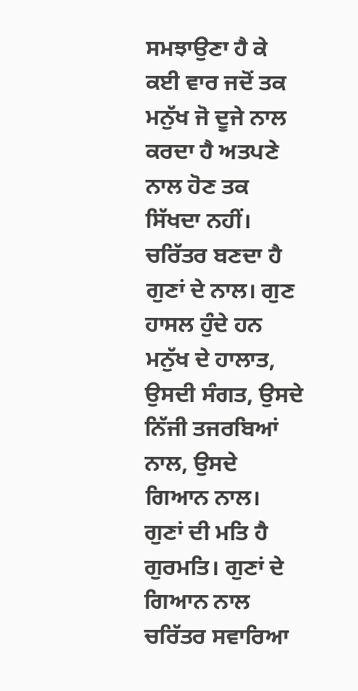ਸਮਝਾਉਣਾ ਹੈ ਕੇ ਕਈ ਵਾਰ ਜਦੋਂ ਤਕ ਮਨੁੱਖ ਜੋ ਦੂਜੇ ਨਾਲ ਕਰਦਾ ਹੈ ਅਤਪਣੇ ਨਾਲ ਹੋਣ ਤਕ ਸਿੱਖਦਾ ਨਹੀਂ।
ਚਰਿੱਤਰ ਬਣਦਾ ਹੈ ਗੁਣਾਂ ਦੇ ਨਾਲ। ਗੁਣ ਹਾਸਲ ਹੁੰਦੇ ਹਨ ਮਨੁੱਖ ਦੇ ਹਾਲਾਤ, ਉਸਦੀ ਸੰਗਤ, ਉਸਦੇ ਨਿੱਜੀ ਤਜਰਬਿਆਂ ਨਾਲ, ਉਸਦੇ ਗਿਆਨ ਨਾਲ।
ਗੁਣਾਂ ਦੀ ਮਤਿ ਹੈ ਗੁਰਮਤਿ। ਗੁਣਾਂ ਦੇ ਗਿਆਨ ਨਾਲ ਚਰਿੱਤਰ ਸਵਾਰਿਆ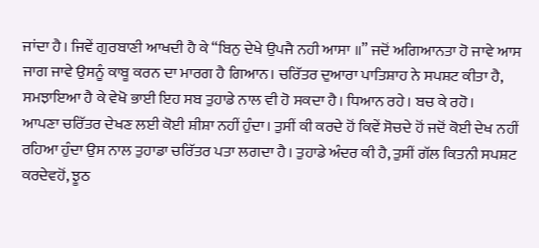ਜਾਂਦਾ ਹੈ। ਜਿਵੇਂ ਗੁਰਬਾਣੀ ਆਖਦੀ ਹੈ ਕੇ “ਬਿਨੁ ਦੇਖੇ ਉਪਜੈ ਨਹੀ ਆਸਾ ॥” ਜਦੋਂ ਅਗਿਆਨਤਾ ਹੋ ਜਾਵੇ ਆਸ ਜਾਗ ਜਾਵੇ ਉਸਨੂੰ ਕਾਬੂ ਕਰਨ ਦਾ ਮਾਰਗ ਹੈ ਗਿਆਨ। ਚਰਿੱਤਰ ਦੁਆਰਾ ਪਾਤਿਸ਼ਾਹ ਨੇ ਸਪਸ਼ਟ ਕੀਤਾ ਹੈ, ਸਮਝਾਇਆ ਹੈ ਕੇ ਵੇਖੋ ਭਾਈ ਇਹ ਸਬ ਤੁਹਾਡੇ ਨਾਲ ਵੀ ਹੋ ਸਕਦਾ ਹੈ। ਧਿਆਨ ਰਹੇ। ਬਚ ਕੇ ਰਹੋ।
ਆਪਣਾ ਚਰਿੱਤਰ ਦੇਖਣ ਲਈ ਕੋਈ ਸ਼ੀਸ਼ਾ ਨਹੀਂ ਹੁੰਦਾ। ਤੁਸੀਂ ਕੀ ਕਰਦੇ ਹੋਂ ਕਿਵੇਂ ਸੋਚਦੇ ਹੋਂ ਜਦੋਂ ਕੋਈ ਦੇਖ ਨਹੀਂ ਰਹਿਆ ਹੁੰਦਾ ਉਸ ਨਾਲ ਤੁਹਾਡਾ ਚਰਿੱਤਰ ਪਤਾ ਲਗਦਾ ਹੈ। ਤੁਹਾਡੇ ਅੰਦਰ ਕੀ ਹੈ, ਤੁਸੀਂ ਗੱਲ ਕਿਤਨੀ ਸਪਸ਼ਟ ਕਰਦੇਵਹੋਂ, ਝੂਠ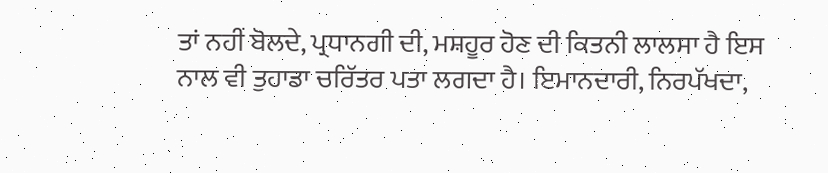ਤਾਂ ਨਹੀਂ ਬੋਲਦੇ, ਪ੍ਰਧਾਨਗੀ ਦੀ, ਮਸ਼ਹੂਰ ਹੋਣ ਦੀ ਕਿਤਨੀ ਲਾਲਸਾ ਹੈ ਇਸ ਨਾਲ ਵੀ ਤੁਹਾਡਾ ਚਰਿੱਤਰ ਪਤਾ ਲਗਦਾ ਹੈ। ਇਮਾਨਦਾਰੀ, ਨਿਰਪੱਖਦਾ,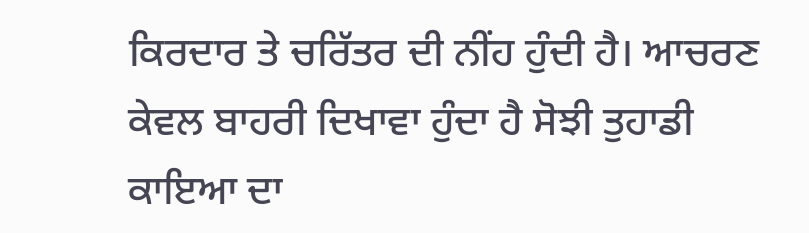ਕਿਰਦਾਰ ਤੇ ਚਰਿੱਤਰ ਦੀ ਨੀਂਹ ਹੁੰਦੀ ਹੈ। ਆਚਰਣ ਕੇਵਲ ਬਾਹਰੀ ਦਿਖਾਵਾ ਹੁੰਦਾ ਹੈ ਸੋਝੀ ਤੁਹਾਡੀ ਕਾਇਆ ਦਾ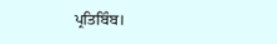ਪ੍ਰਤਿਬਿੰਬ।